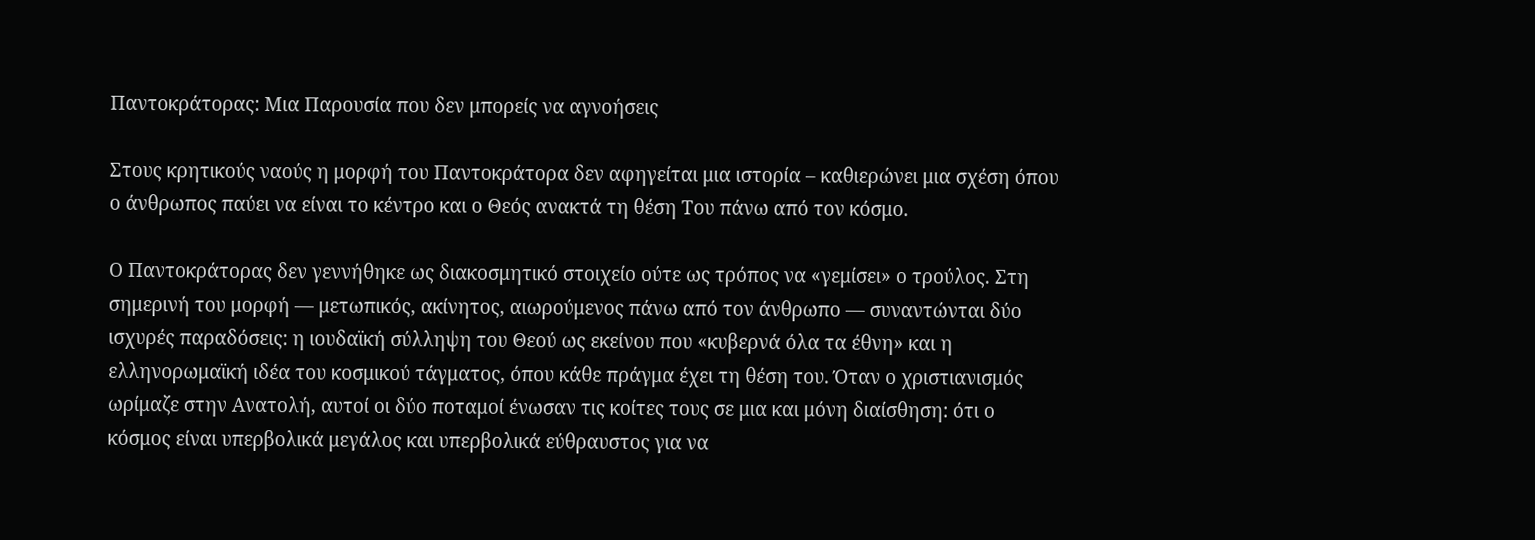Παντοκράτορας: Μια Παρουσία που δεν μπορείς να αγνοήσεις

Στους κρητικούς ναούς η μορφή του Παντοκράτορα δεν αφηγείται μια ιστορία – καθιερώνει μια σχέση όπου ο άνθρωπος παύει να είναι το κέντρο και ο Θεός ανακτά τη θέση Του πάνω από τον κόσμο.

Ο Παντοκράτορας δεν γεννήθηκε ως διακοσμητικό στοιχείο ούτε ως τρόπος να «γεμίσει» ο τρούλος. Στη σημερινή του μορφή — μετωπικός, ακίνητος, αιωρούμενος πάνω από τον άνθρωπο — συναντώνται δύο ισχυρές παραδόσεις: η ιουδαϊκή σύλληψη του Θεού ως εκείνου που «κυβερνά όλα τα έθνη» και η ελληνορωμαϊκή ιδέα του κοσμικού τάγματος, όπου κάθε πράγμα έχει τη θέση του. Όταν ο χριστιανισμός ωρίμαζε στην Ανατολή, αυτοί οι δύο ποταμοί ένωσαν τις κοίτες τους σε μια και μόνη διαίσθηση: ότι ο κόσμος είναι υπερβολικά μεγάλος και υπερβολικά εύθραυστος για να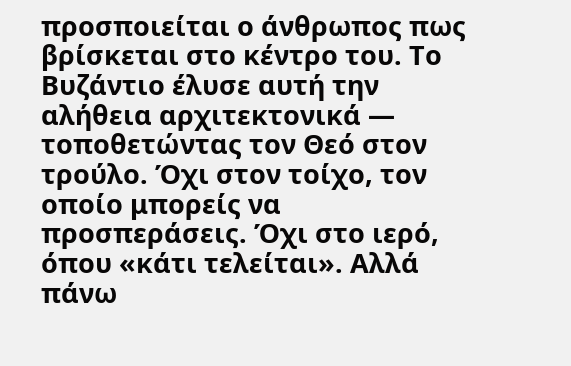προσποιείται ο άνθρωπος πως βρίσκεται στο κέντρο του. Το Βυζάντιο έλυσε αυτή την αλήθεια αρχιτεκτονικά — τοποθετώντας τον Θεό στον τρούλο. Όχι στον τοίχο, τον οποίο μπορείς να προσπεράσεις. Όχι στο ιερό, όπου «κάτι τελείται». Αλλά πάνω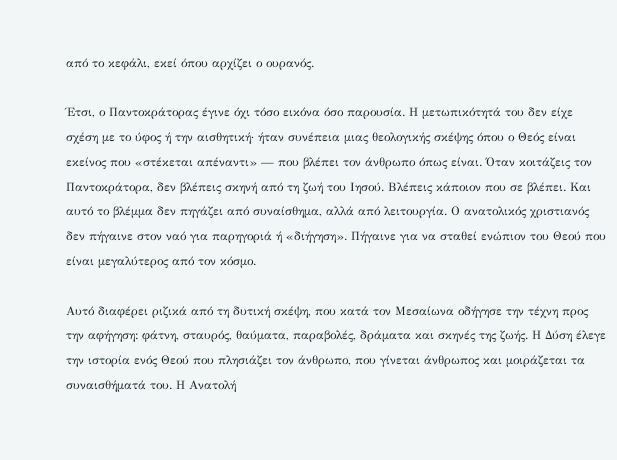από το κεφάλι, εκεί όπου αρχίζει ο ουρανός.

Έτσι, ο Παντοκράτορας έγινε όχι τόσο εικόνα όσο παρουσία. Η μετωπικότητά του δεν είχε σχέση με το ύφος ή την αισθητική· ήταν συνέπεια μιας θεολογικής σκέψης όπου ο Θεός είναι εκείνος που «στέκεται απέναντι» — που βλέπει τον άνθρωπο όπως είναι. Όταν κοιτάζεις τον Παντοκράτορα, δεν βλέπεις σκηνή από τη ζωή του Ιησού. Βλέπεις κάποιον που σε βλέπει. Και αυτό το βλέμμα δεν πηγάζει από συναίσθημα, αλλά από λειτουργία. Ο ανατολικός χριστιανός δεν πήγαινε στον ναό για παρηγοριά ή «διήγηση». Πήγαινε για να σταθεί ενώπιον του Θεού που είναι μεγαλύτερος από τον κόσμο.

Αυτό διαφέρει ριζικά από τη δυτική σκέψη, που κατά τον Μεσαίωνα οδήγησε την τέχνη προς την αφήγηση: φάτνη, σταυρός, θαύματα, παραβολές, δράματα και σκηνές της ζωής. Η Δύση έλεγε την ιστορία ενός Θεού που πλησιάζει τον άνθρωπο, που γίνεται άνθρωπος και μοιράζεται τα συναισθήματά του. Η Ανατολή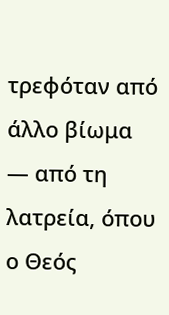τρεφόταν από άλλο βίωμα — από τη λατρεία, όπου ο Θεός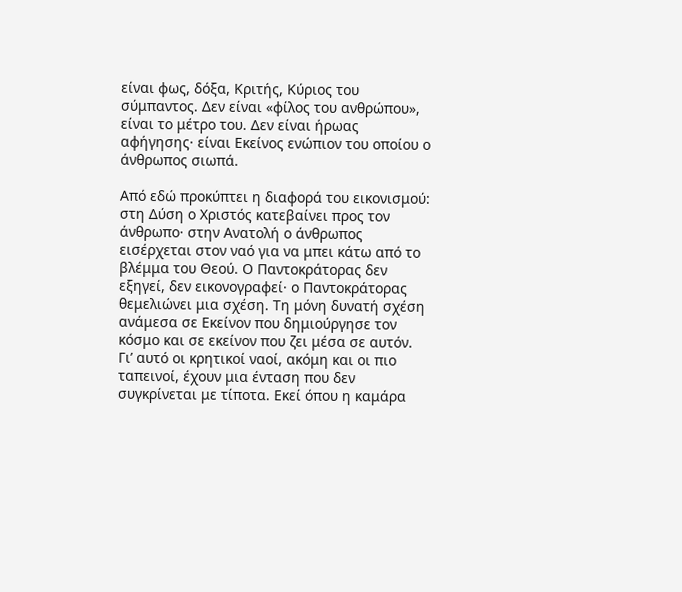είναι φως, δόξα, Κριτής, Κύριος του σύμπαντος. Δεν είναι «φίλος του ανθρώπου», είναι το μέτρο του. Δεν είναι ήρωας αφήγησης· είναι Εκείνος ενώπιον του οποίου ο άνθρωπος σιωπά.

Από εδώ προκύπτει η διαφορά του εικονισμού: στη Δύση ο Χριστός κατεβαίνει προς τον άνθρωπο· στην Ανατολή ο άνθρωπος εισέρχεται στον ναό για να μπει κάτω από το βλέμμα του Θεού. Ο Παντοκράτορας δεν εξηγεί, δεν εικονογραφεί· ο Παντοκράτορας θεμελιώνει μια σχέση. Τη μόνη δυνατή σχέση ανάμεσα σε Εκείνον που δημιούργησε τον κόσμο και σε εκείνον που ζει μέσα σε αυτόν. Γι’ αυτό οι κρητικοί ναοί, ακόμη και οι πιο ταπεινοί, έχουν μια ένταση που δεν συγκρίνεται με τίποτα. Εκεί όπου η καμάρα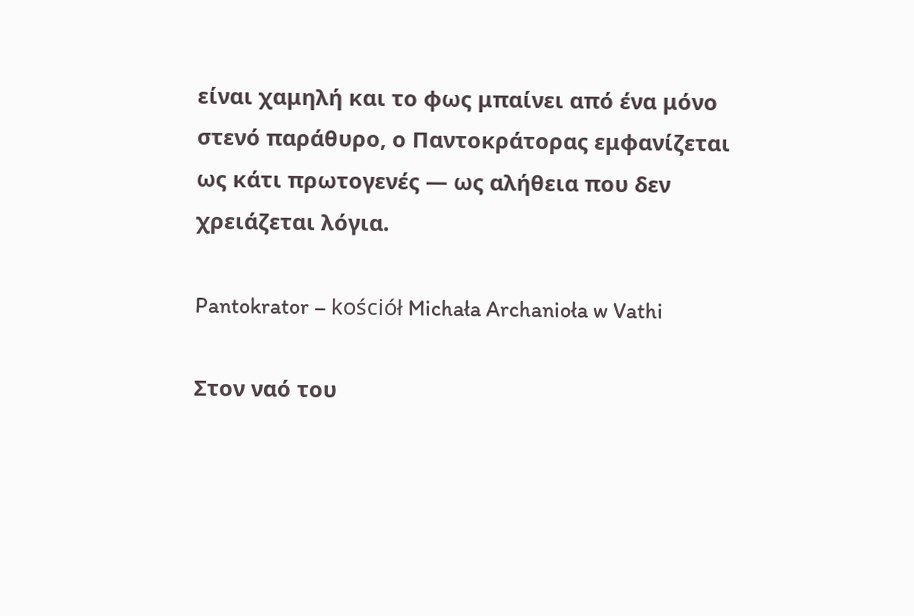είναι χαμηλή και το φως μπαίνει από ένα μόνο στενό παράθυρο, ο Παντοκράτορας εμφανίζεται ως κάτι πρωτογενές — ως αλήθεια που δεν χρειάζεται λόγια.

Pantokrator – kościół Michała Archanioła w Vathi

Στον ναό του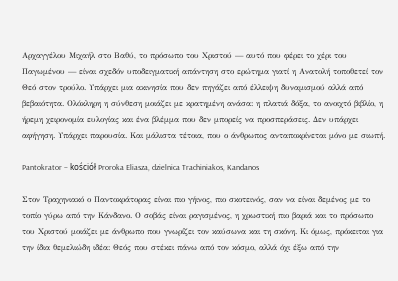Αρχαγγέλου Μιχαήλ στο Βαθύ, το πρόσωπο του Χριστού — αυτό που φέρει το χέρι του Παγωμένου — είναι σχεδόν υποδειγματική απάντηση στο ερώτημα γιατί η Ανατολή τοποθετεί τον Θεό στον τρούλο. Υπάρχει μια ακινησία που δεν πηγάζει από έλλειψη δυναμισμού αλλά από βεβαιότητα. Ολόκληρη η σύνθεση μοιάζει με κρατημένη ανάσα: η πλατιά δόξα, το ανοιχτό βιβλίο, η ήρεμη χειρονομία ευλογίας και ένα βλέμμα που δεν μπορείς να προσπεράσεις. Δεν υπάρχει αφήγηση. Υπάρχει παρουσία. Και μάλιστα τέτοια, που ο άνθρωπος ανταποκρίνεται μόνο με σιωπή.

Pantokrator – kościół Proroka Eliasza, dzielnica Trachiniakos, Kandanos

Στον Τραχηνιακό ο Παντοκράτορας είναι πιο γήινος, πιο σκοτεινός, σαν να είναι δεμένος με το τοπίο γύρω από την Κάνδανο. Ο σοβάς είναι ραγισμένος, η χρωστική πιο βαριά και το πρόσωπο του Χριστού μοιάζει με άνθρωπο που γνωρίζει τον καύσωνα και τη σκόνη. Κι όμως, πρόκειται για την ίδια θεμελιώδη ιδέα: Θεός που στέκει πάνω από τον κόσμο, αλλά όχι έξω από την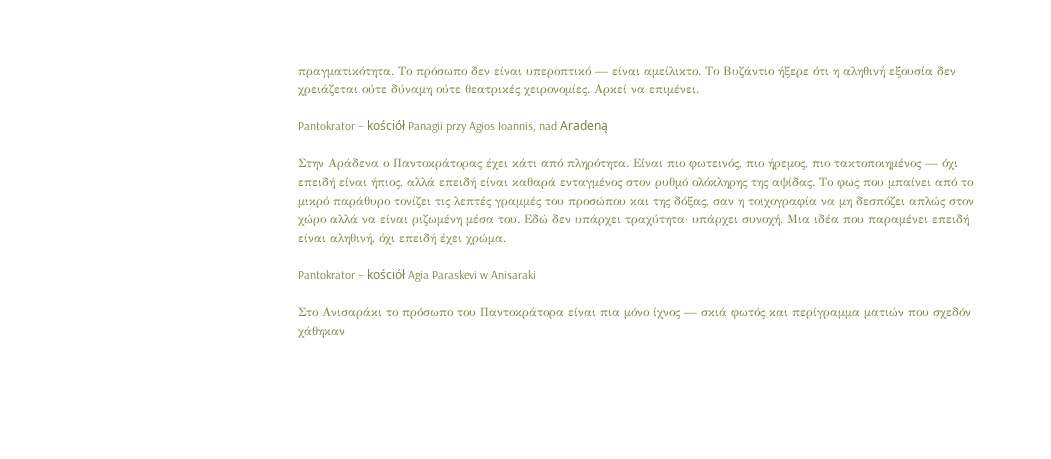πραγματικότητα. Το πρόσωπο δεν είναι υπεροπτικό — είναι αμείλικτο. Το Βυζάντιο ήξερε ότι η αληθινή εξουσία δεν χρειάζεται ούτε δύναμη ούτε θεατρικές χειρονομίες. Αρκεί να επιμένει.

Pantokrator – kościół Panagii przy Agios Ioannis, nad Aradeną

Στην Αράδενα ο Παντοκράτορας έχει κάτι από πληρότητα. Είναι πιο φωτεινός, πιο ήρεμος, πιο τακτοποιημένος — όχι επειδή είναι ήπιος, αλλά επειδή είναι καθαρά ενταγμένος στον ρυθμό ολόκληρης της αψίδας. Το φως που μπαίνει από το μικρό παράθυρο τονίζει τις λεπτές γραμμές του προσώπου και της δόξας, σαν η τοιχογραφία να μη δεσπόζει απλώς στον χώρο αλλά να είναι ριζωμένη μέσα του. Εδώ δεν υπάρχει τραχύτητα· υπάρχει συνοχή. Μια ιδέα που παραμένει επειδή είναι αληθινή, όχι επειδή έχει χρώμα.

Pantokrator – kościół Agia Paraskevi w Anisaraki

Στο Ανισαράκι το πρόσωπο του Παντοκράτορα είναι πια μόνο ίχνος — σκιά φωτός και περίγραμμα ματιών που σχεδόν χάθηκαν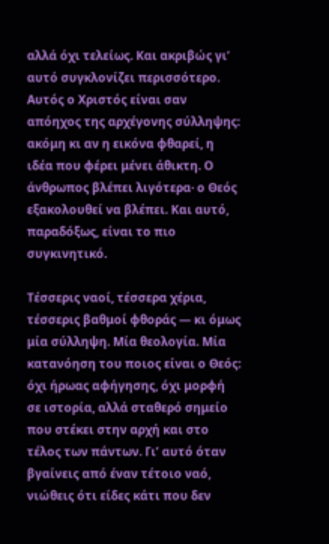αλλά όχι τελείως. Και ακριβώς γι’ αυτό συγκλονίζει περισσότερο. Αυτός ο Χριστός είναι σαν απόηχος της αρχέγονης σύλληψης: ακόμη κι αν η εικόνα φθαρεί, η ιδέα που φέρει μένει άθικτη. Ο άνθρωπος βλέπει λιγότερα· ο Θεός εξακολουθεί να βλέπει. Και αυτό, παραδόξως, είναι το πιο συγκινητικό.

Τέσσερις ναοί, τέσσερα χέρια, τέσσερις βαθμοί φθοράς — κι όμως μία σύλληψη. Μία θεολογία. Μία κατανόηση του ποιος είναι ο Θεός: όχι ήρωας αφήγησης, όχι μορφή σε ιστορία, αλλά σταθερό σημείο που στέκει στην αρχή και στο τέλος των πάντων. Γι’ αυτό όταν βγαίνεις από έναν τέτοιο ναό, νιώθεις ότι είδες κάτι που δεν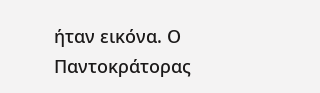ήταν εικόνα. Ο Παντοκράτορας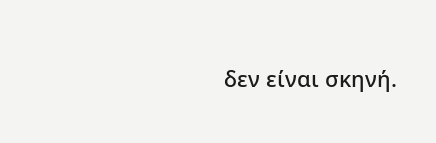δεν είναι σκηνή.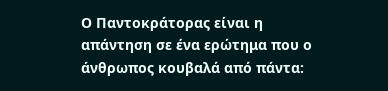Ο Παντοκράτορας είναι η απάντηση σε ένα ερώτημα που ο άνθρωπος κουβαλά από πάντα: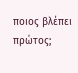ποιος βλέπει πρώτος;